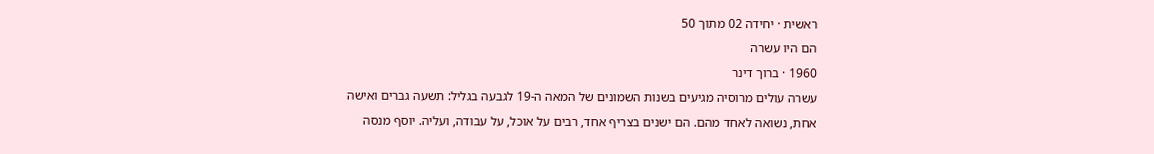ראשית · יחידה 02 מתוך 50
הם היו עשרה
1960 · ברוך דינר
עשרה עולים מרוסיה מגיעים בשנות השמונים של המאה ה-19 לגבעה בגליל: תשעה גברים ואישה אחת, נשואה לאחד מהם. הם ישנים בצריף אחד, רבים על אוכל, על עבודה, ועליה. יוסף מנסה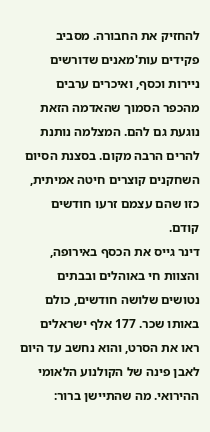להחזיק את החבורה. מסביב פקידים עות'מאנים שדורשים ניירות וכסף, ואיכרים ערבים מהכפר הסמוך שהאדמה הזאת נוגעת גם להם. המצלמה נותנת להרים הרבה מקום. בסצנת הסיום השחקנים קוצרים חיטה אמיתית, כזו שהם עצמם זרעו חודשים קודם.
דינר גייס את הכסף באירופה, והצוות חי באוהלים ובבתים נטושים שלושה חודשים, כולם באותו שכר. 177 אלף ישראלים ראו את הסרט, והוא נחשב עד היום לאבן פינה של הקולנוע הלאומי ההירואי. מה שהתיישן ברור: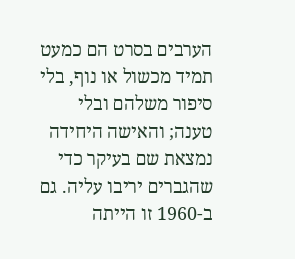הערבים בסרט הם כמעט תמיד מכשול או נוף, בלי סיפור משלהם ובלי טענה; והאישה היחידה נמצאת שם בעיקר כדי שהגברים יריבו עליה. גם ב-1960 זו הייתה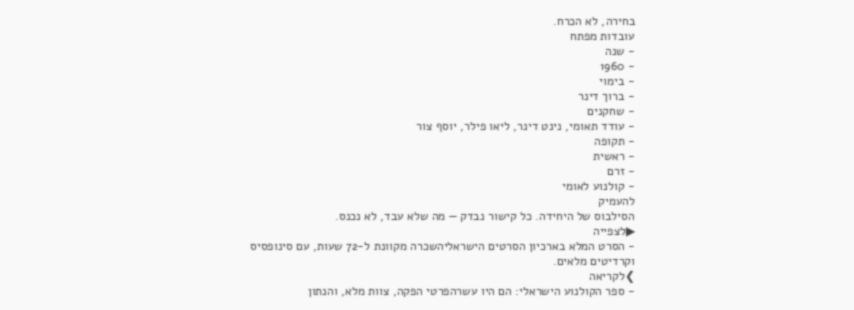בחירה, לא הכרח.
עובדות מפתח
- שנה
- 1960
- בימוי
- ברוך דינר
- שחקנים
- עודד תאומי, נינט דינר, ליאו פילר, יוסף צור
- תקופה
- ראשית
- זרם
- קולנוע לאומי
להעמיק
הסילבוס של היחידה. כל קישור נבדק — מה שלא עבד, לא נכנס.
▶לצפייה
- הסרט המלא בארכיון הסרטים הישראליהשכרה מקוונת ל-72 שעות, עם סינופסיס וקרדיטים מלאים.
❯לקריאה
- ספר הקולנוע הישראלי: הם היו עשרהפרטי הפקה, צוות מלא, והנתון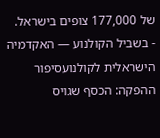של 177,000 צופים בישראל.
- בשביל הקולנוע — האקדמיה הישראלית לקולנועסיפור ההפקה: הכסף שגויס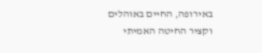באירופה, החיים באוהלים וקציר החיטה האמיתי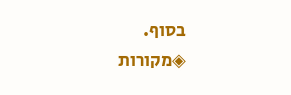בסוף.
◈מקורות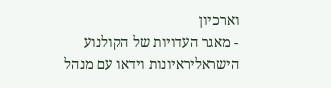וארכיון
- מאגר העדויות של הקולנוע הישראליראיונות וידאו עם מנהל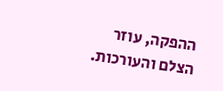ההפקה, עוזר הצלם והעורכות.